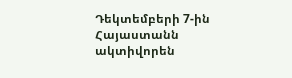Դեկտեմբերի 7-ին Հայաստանն ակտիվորեն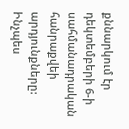քննարկում էր դեկտեմբերի 6-ի սահմանադրական հանրաքվեի արդյունքները: Ինչպես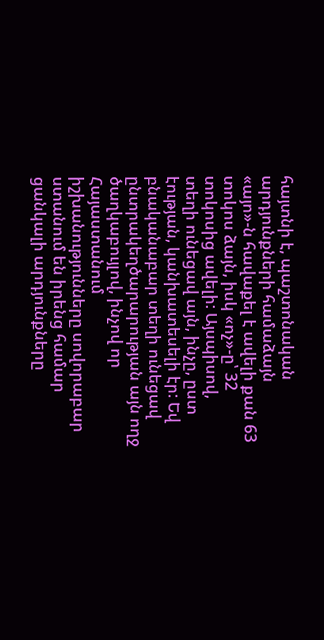հայտնի է, պաշտոնական արդյունքների համաձայն «այո»-ն հավաքել է ավելի քան 63 տոկոս ձայն, իսկ «ոչ»-ը՝ 32 տոկոսից ավելի: Այսպիսով, տեղի ունեցավ այն, ինչը, ըստ էության, կանխատեսելի էր: Եվ բնականաբար տեղի ունեցավ ընտրակեղծարարության այն ողջ ծաղկաբույլով, ինչով որ Հայաստանում իշխանությունները սովորաբար ստանում են իրենց համար ցանկալի արդյունքները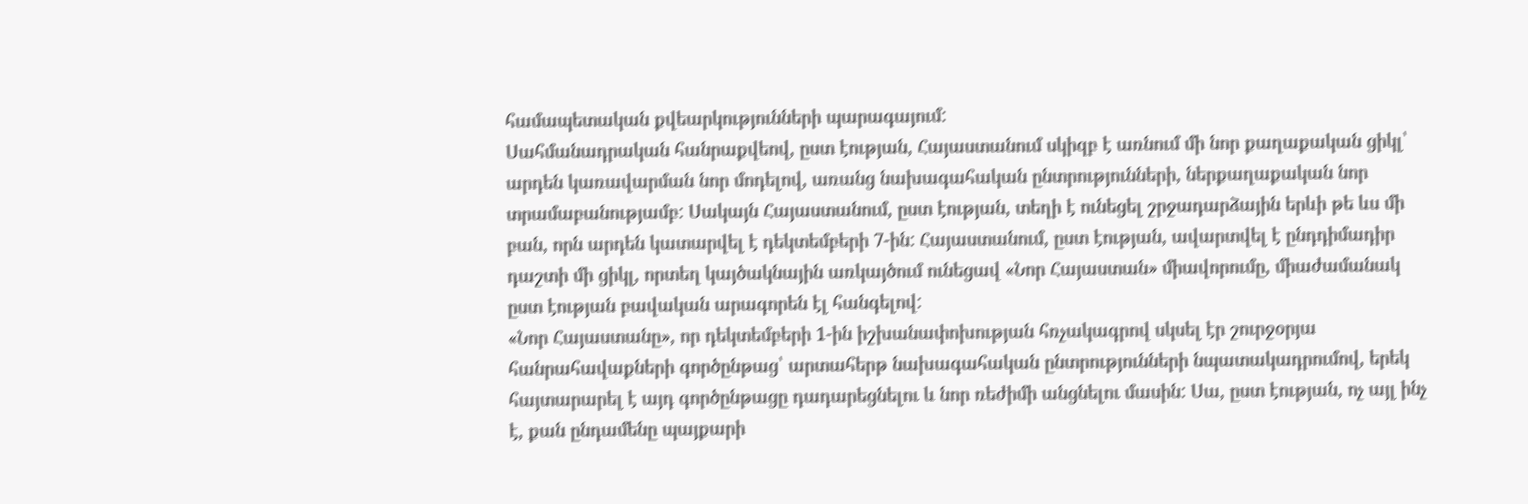համապետական քվեարկությունների պարագայում:
Սահմանադրական հանրաքվեով, ըստ էության, Հայաստանում սկիզբ է առնում մի նոր քաղաքական ցիկլ՝ արդեն կառավարման նոր մոդելով, առանց նախագահական ընտրությունների, ներքաղաքական նոր տրամաբանությամբ: Սակայն Հայաստանում, ըստ էության, տեղի է ունեցել շրջադարձային երևի թե ևս մի բան, որն արդեն կատարվել է դեկտեմբերի 7-ին: Հայաստանում, ըստ էության, ավարտվել է ընդդիմադիր դաշտի մի ցիկլ, որտեղ կայծակնային առկայծում ունեցավ «Նոր Հայաստան» միավորումը, միաժամանակ ըստ էության բավական արագորեն էլ հանգելով:
«Նոր Հայաստանը», որ դեկտեմբերի 1-ին իշխանափոխության հռչակագրով սկսել էր շուրջօրյա հանրահավաքների գործընթաց՝ արտահերթ նախագահական ընտրությունների նպատակադրումով, երեկ հայտարարել է այդ գործընթացը դադարեցնելու և նոր ռեժիմի անցնելու մասին: Սա, ըստ էության, ոչ այլ ինչ է, քան ընդամենը պայքարի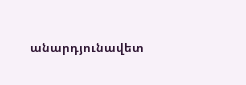անարդյունավետ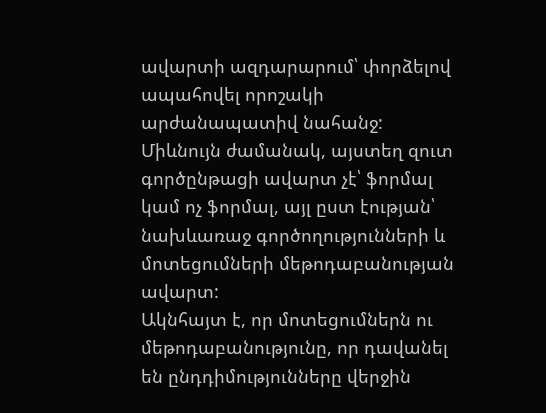ավարտի ազդարարում՝ փորձելով ապահովել որոշակի արժանապատիվ նահանջ: Միևնույն ժամանակ, այստեղ զուտ գործընթացի ավարտ չէ՝ ֆորմալ կամ ոչ ֆորմալ, այլ ըստ էության՝ նախևառաջ գործողությունների և մոտեցումների մեթոդաբանության ավարտ:
Ակնհայտ է, որ մոտեցումներն ու մեթոդաբանությունը, որ դավանել են ընդդիմությունները վերջին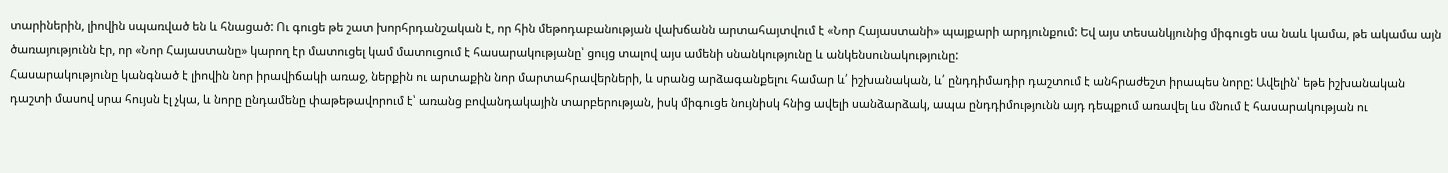տարիներին, լիովին սպառված են և հնացած: Ու գուցե թե շատ խորհրդանշական է, որ հին մեթոդաբանության վախճանն արտահայտվում է «Նոր Հայաստանի» պայքարի արդյունքում: Եվ այս տեսանկյունից միգուցե սա նաև կամա, թե ակամա այն ծառայությունն էր, որ «Նոր Հայաստանը» կարող էր մատուցել կամ մատուցում է հասարակությանը՝ ցույց տալով այս ամենի սնանկությունը և անկենսունակությունը:
Հասարակությունը կանգնած է լիովին նոր իրավիճակի առաջ, ներքին ու արտաքին նոր մարտահրավերների, և սրանց արձագանքելու համար և՛ իշխանական, և՛ ընդդիմադիր դաշտում է անհրաժեշտ իրապես նորը: Ավելին՝ եթե իշխանական դաշտի մասով սրա հույսն էլ չկա, և նորը ընդամենը փաթեթավորում է՝ առանց բովանդակային տարբերության, իսկ միգուցե նույնիսկ հնից ավելի սանձարձակ, ապա ընդդիմությունն այդ դեպքում առավել ևս մնում է հասարակության ու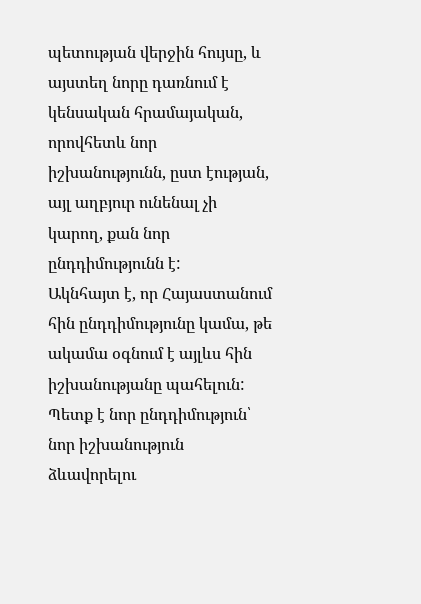պետության վերջին հույսը, և այստեղ նորը դառնում է կենսական հրամայական, որովհետև նոր իշխանությունն, ըստ էության, այլ աղբյուր ունենալ չի կարող, քան նոր ընդդիմությունն է:
Ակնհայտ է, որ Հայաստանում հին ընդդիմությունը կամա, թե ակամա օգնում է այլևս հին իշխանությանը պահելուն: Պետք է նոր ընդդիմություն՝ նոր իշխանություն ձևավորելու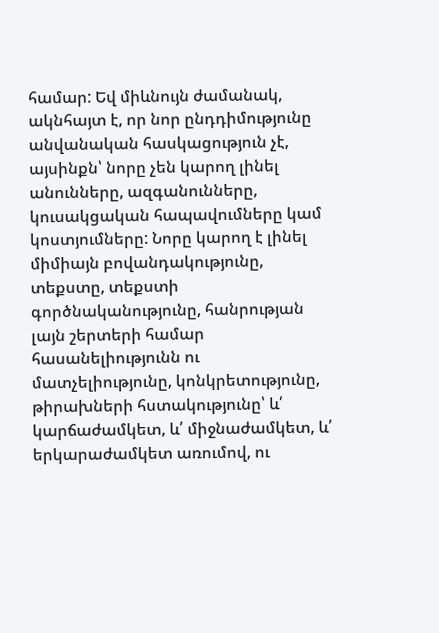համար: Եվ միևնույն ժամանակ, ակնհայտ է, որ նոր ընդդիմությունը անվանական հասկացություն չէ, այսինքն՝ նորը չեն կարող լինել անունները, ազգանունները, կուսակցական հապավումները կամ կոստյումները: Նորը կարող է լինել միմիայն բովանդակությունը, տեքստը, տեքստի գործնականությունը, հանրության լայն շերտերի համար հասանելիությունն ու մատչելիությունը, կոնկրետությունը, թիրախների հստակությունը՝ և՛ կարճաժամկետ, և՛ միջնաժամկետ, և՛ երկարաժամկետ առումով, ու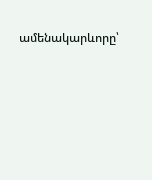ամենակարևորը՝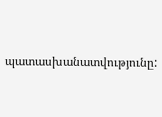պատասխանատվությունը: